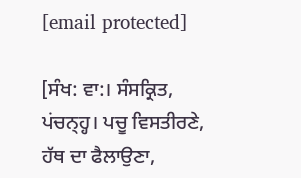[email protected]

[ਸੰਖ: ਵਾ:। ਸੰਸਕ੍ਰਿਤ, ਪਂਚਨ੍ਹ੍ਹ। ਪਚੂ ਵਿਸਤੀਰਣੇ, ਹੱਥ ਦਾ ਫੈਲਾਉਣਾ,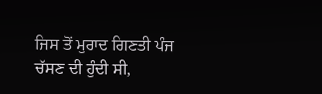ਜਿਸ ਤੋਂ ਮੁਰਾਦ ਗਿਣਤੀ ਪੰਜ ਚੱਸਣ ਦੀ ਹੁੰਦੀ ਸੀ,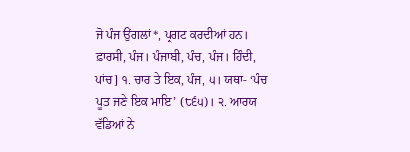ਜੋ ਪੰਜ ਉਂਗਲਾਂ*, ਪ੍ਰਗਟ ਕਰਦੀਆਂ ਹਨ। ਫ਼ਾਰਸੀ, ਪੰਜ। ਪੰਜਾਬੀ, ਪੰਚ, ਪੰਜ। ਹਿੰਦੀ, ਪਾਂਚ] ੧. ਚਾਰ ਤੇ ਇਕ, ਪੰਜ, ੫। ਯਥਾ- ‘ਪੰਚ ਪੂਤ ਜਣੇ ਇਕ ਮਾਇ’ (੮੬੫)। ੨. ਆਰਯ ਵੱਡਿਆਂ ਨੇ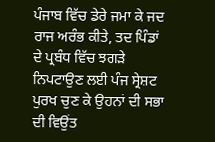ਪੰਜਾਬ ਵਿੱਚ ਡੇਰੇ ਜਮਾ ਕੇ ਜਦ ਰਾਜ ਅਰੰਭ ਕੀਤੇ, ਤਦ ਪਿੰਡਾਂ ਦੇ ਪ੍ਰਬੰਧ ਵਿੱਚ ਝਗੜੇ ਨਿਪਟਾਉਣ ਲਈ ਪੰਜ ਸ੍ਰੇਸ਼ਟ ਪੁਰਖ ਚੁਣ ਕੇ ਉਹਨਾਂ ਦੀ ਸਭਾ ਦੀ ਵਿਉਂਤ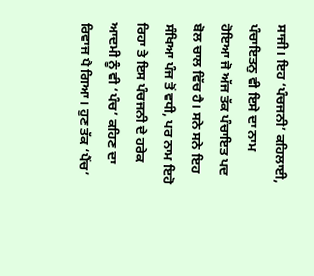ਸਾਜੀ। ਇਹ ‘ਪੰਚਜਨੀ’ ਕਹਿਲਾਈ, ਪੰਚਾਇਤਨੁ ਵੀ ਇਸੇ ਦਾ ਨਾਮ ਹੋਇਆ ਜੋ ਅੱਜ ਤੱਕ ਪੰਚਾਇਤ ਪਦ ਬੋਲ ਚਾਲ ਵਿੱਚ ਹੈ। ਸਨੇ ਸਨੇ ਇਹ ਸੰਖਿਆ ਪੰਜ ਤੋਂ ਵਧੀ, ਪਰ ਨਾਮ ਇਹੋ ਰਿਹਾ ਤੇ ਇਸ ਪੰਚਜਨੀ ਦੇ ਹਰੇਕ ਆਦਮੀ ਨੂੰ ਵੀ ‘ਪੰਚ’ ਕਹਿਣ ਦਾ ਰਿਵਾਜ ਪੈ ਗਿਆ। ਹੁਣ ਤੱਕ ‘ਪੈਂਚ’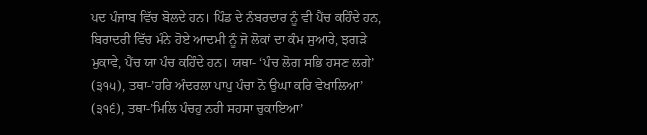ਪਦ ਪੰਜਾਬ ਵਿੱਚ ਬੋਲਦੇ ਹਨ। ਪਿੰਡ ਦੇ ਨੰਬਰਦਾਰ ਨੂੰ ਵੀ ਪੈਂਚ ਕਹਿੰਦੇ ਹਨ, ਬਿਰਾਦਰੀ ਵਿੱਚ ਮੰਨੇ ਹੋਏ ਆਦਮੀ ਨੂੰ ਜੋ ਲੋਕਾਂ ਦਾ ਕੰਮ ਸੁਆਰੇ, ਝਗੜੇ ਮੁਕਾਵੇ, ਪੈਂਚ ਯਾ ਪੰਚ ਕਹਿੰਦੇ ਹਨ। ਯਥਾ- ‘ਪੰਚ ਲੋਗ ਸਭਿ ਹਸਣ ਲਗੇ’ (੩੧੫), ਤਥਾ-’ਹਰਿ ਅੰਦਰਲਾ ਪਾਪੁ ਪੰਚਾ ਨੋ ਉਘਾ ਕਰਿ ਵੇਖਾਲਿਆ’ (੩੧੬), ਤਥਾ-’ਮਿਲਿ ਪੰਚਹੁ ਨਹੀ ਸਹਸਾ ਚੁਕਾਇਆ’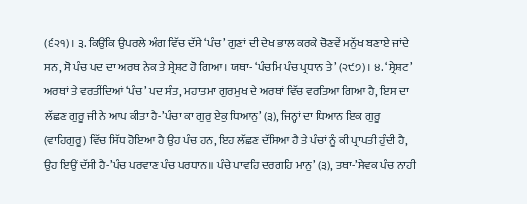(੬੨੧)। ੩. ਕਿਉਂਕਿ ਉਪਰਲੇ ਅੰਗ ਵਿੱਚ ਦੱਸੇ ‘ਪੰਚ’ ਗੁਣਾਂ ਦੀ ਦੇਖ ਭਾਲ ਕਰਕੇ ਚੋਣਵੇਂ ਮਨੁੱਖ ਬਣਾਏ ਜਾਂਦੇ ਸਨ, ਸੋ ਪੰਚ ਪਦ ਦਾ ਅਰਥ ਨੇਕ ਤੇ ਸ੍ਰੇਸ਼ਟ ਹੋ ਗਿਆ। ਯਥਾ- ‘ਪੰਚਮਿ ਪੰਚ ਪ੍ਰਧਾਨ ਤੇ’ (੨੯੭)। ੪. ‘ਸ੍ਰੇਸ਼ਟ’ ਅਰਥਾਂ ਤੇ ਵਰਤੀਂਦਿਆਂ ‘ਪੰਚ’ ਪਦ ਸੰਤ, ਮਹਾਤਮਾ ਗੁਰਮੁਖ ਦੇ ਅਰਥਾਂ ਵਿੱਚ ਵਰਤਿਆ ਗਿਆ ਹੈ, ਇਸ ਦਾ ਲੱਛਣ ਗੁਰੂ ਜੀ ਨੇ ਆਪ ਕੀਤਾ ਹੈ-’ਪੰਚਾ ਕਾ ਗੁਰੁ ਏਕੁ ਧਿਆਨੁ’ (੩), ਜਿਨ੍ਹਾਂ ਦਾ ਧਿਆਨ ਇਕ ਗੁਰੂ (ਵਾਹਿਗੁਰੂ) ਵਿੱਚ ਸਿੱਧ ਹੋਇਆ ਹੈ ਉਹ ਪੰਚ ਹਨ, ਇਹ ਲੱਛਣ ਦੱਸਿਆ ਹੈ ਤੇ ਪੰਚਾਂ ਨੂੰ ਕੀ ਪ੍ਰਾਪਤੀ ਹੁੰਦੀ ਹੈ, ਉਹ ਇਉਂ ਦੱਸੀ ਹੈ-’ਪੰਚ ਪਰਵਾਣ ਪੰਚ ਪਰਧਾਨ॥ ਪੰਚੇ ਪਾਵਹਿ ਦਰਗਹਿ ਮਾਨੁ’ (੩), ਤਥਾ-’ਸੇਵਕ ਪੰਚ ਨਾਹੀ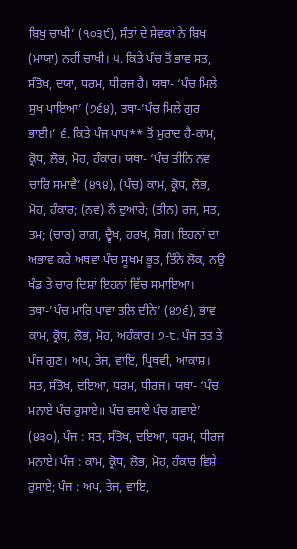ਬਿਖੁ ਚਾਖੀ’ (੧੦੩੯), ਸੰਤਾਂ ਦੇ ਸੇਵਕਾਂ ਨੇ ਬਿਖ (ਮਾਯਾ) ਨਹੀਂ ਚਾਖੀ। ੫. ਕਿਤੇ ਪੰਚ ਤੋਂ ਭਾਵ ਸਤ, ਸੰਤੋਖ, ਦਯਾ, ਧਰਮ, ਧੀਰਜ ਹੈ। ਯਥਾ- ‘ਪੰਚ ਮਿਲੇ ਸੁਖ ਪਾਇਆ’ (੭੬੪), ਤਥਾ-’ਪੰਚ ਮਿਲੇ ਗੁਰ ਭਾਈ।’ ੬. ਕਿਤੇ ਪੰਜ ਪਾਪ** ਤੋਂ ਮੁਰਾਦ ਹੈ-ਕਾਮ, ਕ੍ਰੋਧ, ਲੋਭ, ਮੋਹ, ਹੰਕਾਰ। ਯਥਾ- ‘ਪੰਚ ਤੀਨਿ ਨਵ ਚਾਰਿ ਸਮਾਵੈ’ (੪੧੪), (ਪੰਚ) ਕਾਮ, ਕ੍ਰੋਧ, ਲੋਭ, ਮੋਹ, ਹੰਕਾਰ; (ਨਵ) ਨੌ ਦੁਆਰੇ; (ਤੀਨ) ਰਜ, ਸਤ, ਤਮ; (ਚਾਰ) ਰਾਗ, ਦ੍ਵੈਖ, ਹਰਖ, ਸੋਗ। ਇਹਨਾਂ ਦਾ ਅਭਾਵ ਕਰੇ ਅਥਵਾ ਪੰਚ ਸੂਖਮ ਭੂਤ, ਤਿੰਨੇ ਲੋਕ, ਨਉ ਖੰਡ ਤੇ ਚਾਰ ਦਿਸ਼ਾਂ ਇਹਨਾਂ ਵਿੱਚ ਸਮਾਇਆ। ਤਥਾ-’ਪੰਚ ਮਾਰਿ ਪਾਵਾ ਤਲਿ ਦੀਨੇ’ (੪੭੬), ਭਾਵ ਕਾਮ, ਕ੍ਰੋਧ, ਲੋਭ, ਮੋਹ, ਅਹੰਕਾਰ। ੭-੮. ਪੰਜ ਤਤ ਤੇ ਪੰਜ ਗੁਣ। ਅਪ, ਤੇਜ, ਵਾਇ, ਪ੍ਰਿਥਵੀ, ਆਕਾਸ਼। ਸਤ, ਸੰਤੋਖ, ਦਇਆ, ਧਰਮ, ਧੀਰਜ। ਯਥਾ- ‘ਪੰਚ ਮਨਾਏ ਪੰਚ ਰੁਸਾਏ॥ ਪੰਚ ਵਸਾਏ ਪੰਚ ਗਵਾਏ’ (੪੩੦), ਪੰਜ : ਸਤ, ਸੰਤੋਖ, ਦਇਆ, ਧਰਮ, ਧੀਰਜ ਮਨਾਏ। ਪੰਜ : ਕਾਮ, ਕ੍ਰੋਧ, ਲੋਭ, ਮੋਹ, ਹੰਕਾਰ ਵਿਸ਼ੇ ਰੁਸਾਏ; ਪੰਜ : ਅਪ, ਤੇਜ, ਵਾਇ,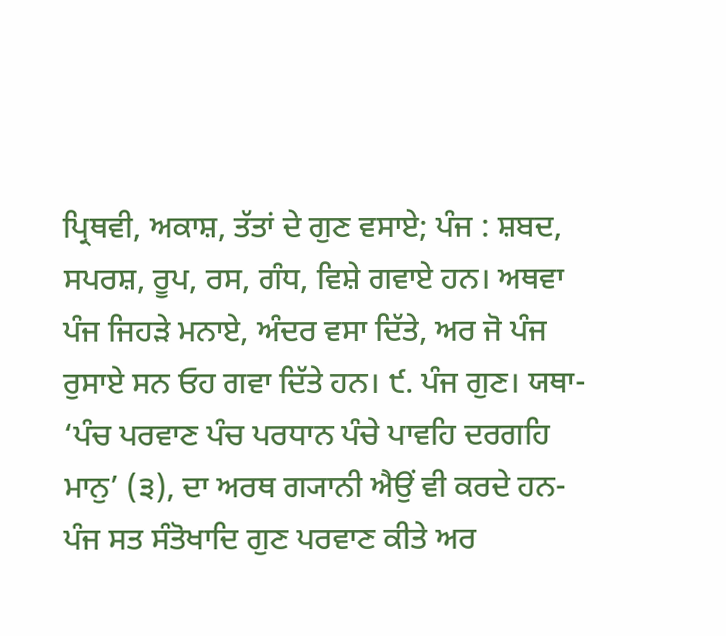ਪ੍ਰਿਥਵੀ, ਅਕਾਸ਼, ਤੱਤਾਂ ਦੇ ਗੁਣ ਵਸਾਏ; ਪੰਜ : ਸ਼ਬਦ, ਸਪਰਸ਼, ਰੂਪ, ਰਸ, ਗੰਧ, ਵਿਸ਼ੇ ਗਵਾਏ ਹਨ। ਅਥਵਾ ਪੰਜ ਜਿਹੜੇ ਮਨਾਏ, ਅੰਦਰ ਵਸਾ ਦਿੱਤੇ, ਅਰ ਜੋ ਪੰਜ ਰੁਸਾਏ ਸਨ ਓਹ ਗਵਾ ਦਿੱਤੇ ਹਨ। ੯. ਪੰਜ ਗੁਣ। ਯਥਾ- ‘ਪੰਚ ਪਰਵਾਣ ਪੰਚ ਪਰਧਾਨ ਪੰਚੇ ਪਾਵਹਿ ਦਰਗਹਿ ਮਾਨੁ’ (੩), ਦਾ ਅਰਥ ਗ੍ਯਾਨੀ ਐਉਂ ਵੀ ਕਰਦੇ ਹਨ-ਪੰਜ ਸਤ ਸੰਤੋਖਾਦਿ ਗੁਣ ਪਰਵਾਣ ਕੀਤੇ ਅਰ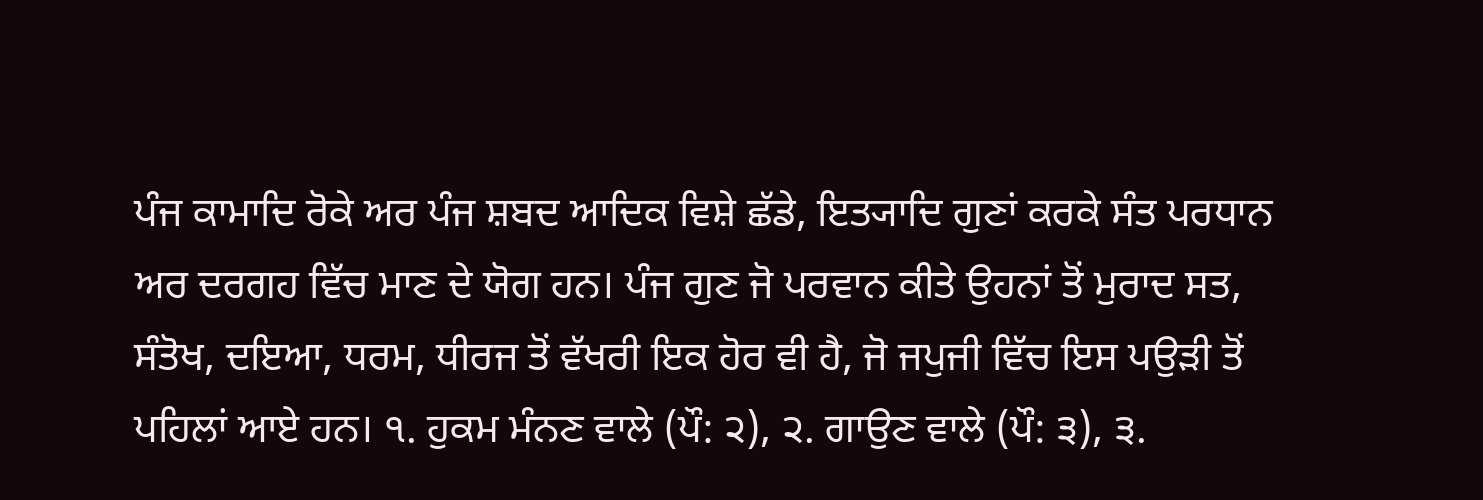ਪੰਜ ਕਾਮਾਦਿ ਰੋਕੇ ਅਰ ਪੰਜ ਸ਼ਬਦ ਆਦਿਕ ਵਿਸ਼ੇ ਛੱਡੇ, ਇਤ੍ਯਾਦਿ ਗੁਣਾਂ ਕਰਕੇ ਸੰਤ ਪਰਧਾਨ ਅਰ ਦਰਗਹ ਵਿੱਚ ਮਾਣ ਦੇ ਯੋਗ ਹਨ। ਪੰਜ ਗੁਣ ਜੋ ਪਰਵਾਨ ਕੀਤੇ ਉਹਨਾਂ ਤੋਂ ਮੁਰਾਦ ਸਤ, ਸੰਤੋਖ, ਦਇਆ, ਧਰਮ, ਧੀਰਜ ਤੋਂ ਵੱਖਰੀ ਇਕ ਹੋਰ ਵੀ ਹੈ, ਜੋ ਜਪੁਜੀ ਵਿੱਚ ਇਸ ਪਉੜੀ ਤੋਂ ਪਹਿਲਾਂ ਆਏ ਹਨ। ੧. ਹੁਕਮ ਮੰਨਣ ਵਾਲੇ (ਪੌ: ੨), ੨. ਗਾਉਣ ਵਾਲੇ (ਪੌ: ੩), ੩.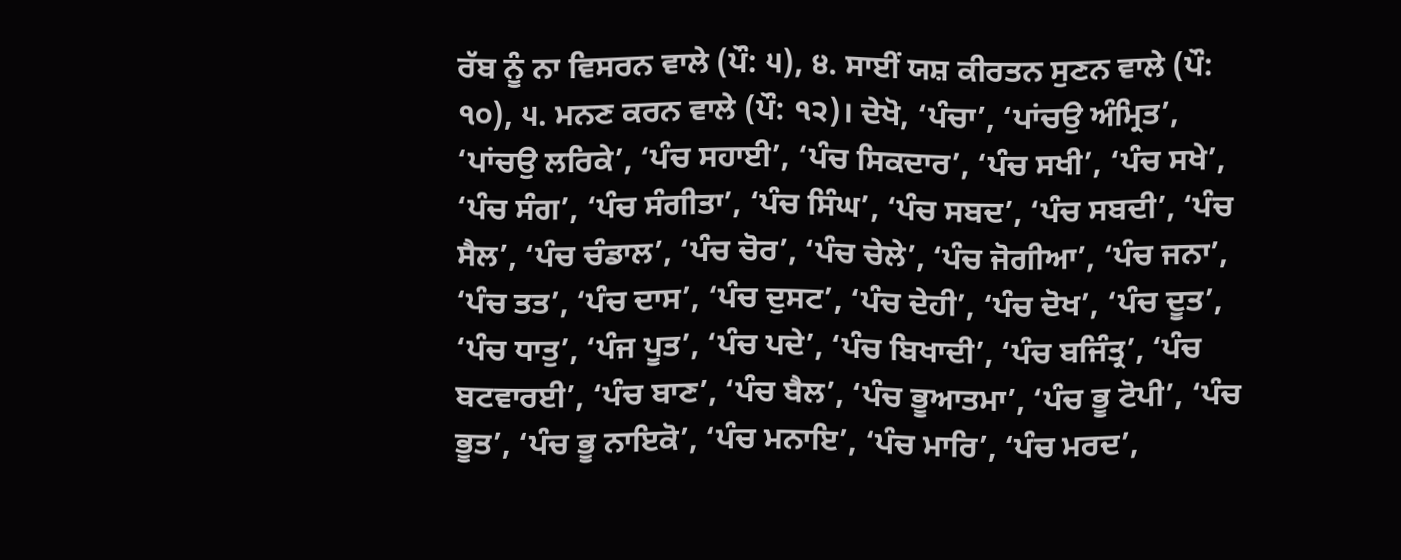ਰੱਬ ਨੂੰ ਨਾ ਵਿਸਰਨ ਵਾਲੇ (ਪੌ: ੫), ੪. ਸਾਈਂ ਯਸ਼ ਕੀਰਤਨ ਸੁਣਨ ਵਾਲੇ (ਪੌ: ੧੦), ੫. ਮਨਣ ਕਰਨ ਵਾਲੇ (ਪੌ: ੧੨)। ਦੇਖੋ, ‘ਪੰਚਾ’, ‘ਪਾਂਚਉ ਅੰਮ੍ਰਿਤ’, ‘ਪਾਂਚਉ ਲਰਿਕੇ’, ‘ਪੰਚ ਸਹਾਈ’, ‘ਪੰਚ ਸਿਕਦਾਰ’, ‘ਪੰਚ ਸਖੀ’, ‘ਪੰਚ ਸਖੇ’, ‘ਪੰਚ ਸੰਗ’, ‘ਪੰਚ ਸੰਗੀਤਾ’, ‘ਪੰਚ ਸਿੰਘ’, ‘ਪੰਚ ਸਬਦ’, ‘ਪੰਚ ਸਬਦੀ’, ‘ਪੰਚ ਸੈਲ’, ‘ਪੰਚ ਚੰਡਾਲ’, ‘ਪੰਚ ਚੋਰ’, ‘ਪੰਚ ਚੇਲੇ’, ‘ਪੰਚ ਜੋਗੀਆ’, ‘ਪੰਚ ਜਨਾ’, ‘ਪੰਚ ਤਤ’, ‘ਪੰਚ ਦਾਸ’, ‘ਪੰਚ ਦੁਸਟ’, ‘ਪੰਚ ਦੇਹੀ’, ‘ਪੰਚ ਦੋਖ’, ‘ਪੰਚ ਦੂਤ’, ‘ਪੰਚ ਧਾਤੁ’, ‘ਪੰਜ ਪੂਤ’, ‘ਪੰਚ ਪਦੇ’, ‘ਪੰਚ ਬਿਖਾਦੀ’, ‘ਪੰਚ ਬਜਿੰਤ੍ਰ’, ‘ਪੰਚ ਬਟਵਾਰਈ’, ‘ਪੰਚ ਬਾਣ’, ‘ਪੰਚ ਬੈਲ’, ‘ਪੰਚ ਭੂਆਤਮਾ’, ‘ਪੰਚ ਭੂ ਟੋਪੀ’, ‘ਪੰਚ ਭੂਤ’, ‘ਪੰਚ ਭੂ ਨਾਇਕੋ’, ‘ਪੰਚ ਮਨਾਇ’, ‘ਪੰਚ ਮਾਰਿ’, ‘ਪੰਚ ਮਰਦ’,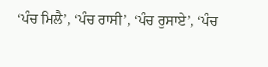‘ਪੰਚ ਮਿਲੈ’, ‘ਪੰਚ ਰਾਸੀ’, ‘ਪੰਚ ਰੁਸਾਏ’, ‘ਪੰਚ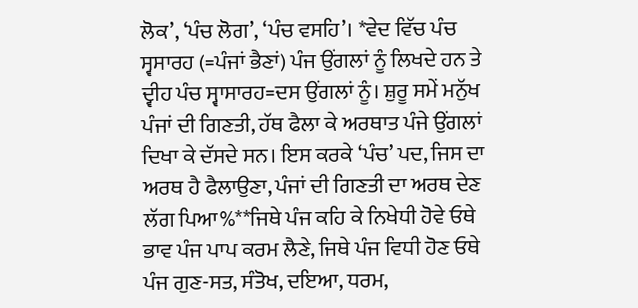ਲੋਕ’, ‘ਪੰਚ ਲੋਗ’, ‘ਪੰਚ ਵਸਹਿ’। *ਵੇਦ ਵਿੱਚ ਪੰਚ ਸ੍ਵਸਾਰਹ (=ਪੰਜਾਂ ਭੈਣਾਂ) ਪੰਜ ਉਂਗਲਾਂ ਨੂੰ ਲਿਖਦੇ ਹਨ ਤੇ ਦ੍ਵੀਹ ਪੰਚ ਸ੍ਵਾਸਾਰਹ=ਦਸ ਉਂਗਲਾਂ ਨੂੰ। ਸ਼ੁਰੂ ਸਮੇਂ ਮਨੁੱਖ ਪੰਜਾਂ ਦੀ ਗਿਣਤੀ, ਹੱਥ ਫੈਲਾ ਕੇ ਅਰਥਾਤ ਪੰਜੇ ਉਂਗਲਾਂ ਦਿਖਾ ਕੇ ਦੱਸਦੇ ਸਨ। ਇਸ ਕਰਕੇ ‘ਪੰਚ’ ਪਦ, ਜਿਸ ਦਾ ਅਰਥ ਹੈ ਫੈਲਾਉਣਾ, ਪੰਜਾਂ ਦੀ ਗਿਣਤੀ ਦਾ ਅਰਥ ਦੇਣ ਲੱਗ ਪਿਆ%**ਜਿਥੇ ਪੰਜ ਕਹਿ ਕੇ ਨਿਖੇਧੀ ਹੋਵੇ ਓਥੇ ਭਾਵ ਪੰਜ ਪਾਪ ਕਰਮ ਲੈਣੇ, ਜਿਥੇ ਪੰਜ ਵਿਧੀ ਹੋਣ ਓਥੇ ਪੰਜ ਗੁਣ-ਸਤ, ਸੰਤੋਖ, ਦਇਆ, ਧਰਮ,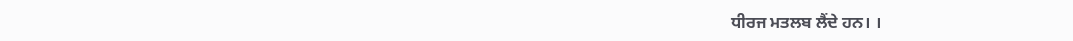ਧੀਰਜ ਮਤਲਬ ਲੈਂਦੇ ਹਨ। ।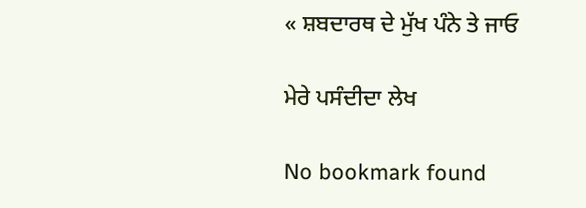« ਸ਼ਬਦਾਰਥ ਦੇ ਮੁੱਖ ਪੰਨੇ ਤੇ ਜਾਓ

ਮੇਰੇ ਪਸੰਦੀਦਾ ਲੇਖ

No bookmark found